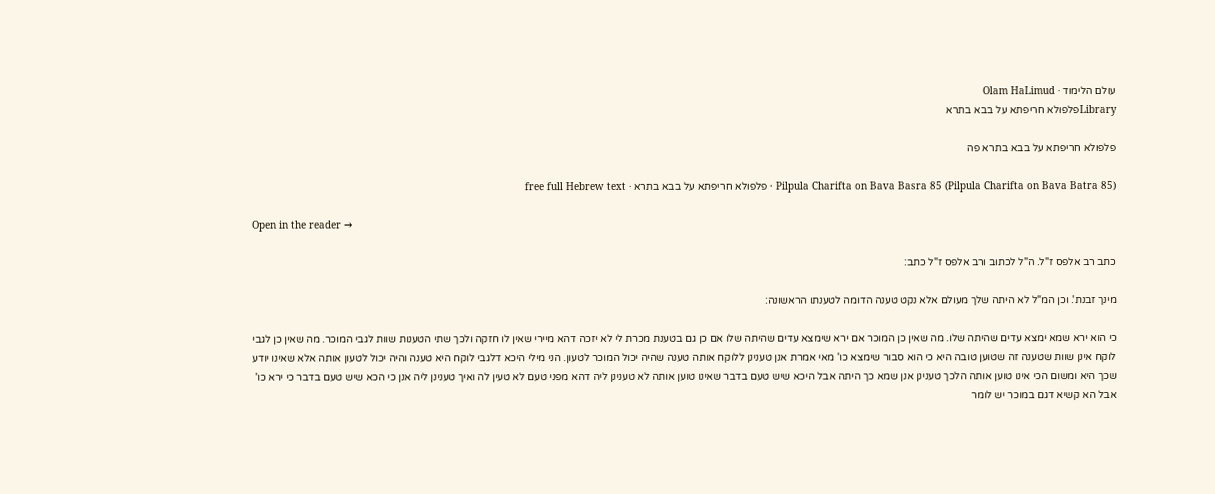עולם הלימוד · Olam HaLimud
Libraryפלפולא חריפתא על בבא בתרא

פלפולא חריפתא על בבא בתרא פה

Pilpula Charifta on Bava Basra 85 (Pilpula Charifta on Bava Batra 85) · פלפולא חריפתא על בבא בתרא · free full Hebrew text

Open in the reader →

כתב רב אלפס ז"ל. ה"ל לכתוב ורב אלפס ז"ל כתב:

מינך זבנת'. וכן המ"ל לא היתה שלך מעולם אלא נקט טענה הדומה לטענתו הראשונה:

כי הוא ירא שמא ימצא עדים שהיתה שלו. מה שאין כן המוכר אם ירא שימצא עדים שהיתה שלו אם כן גם בטענת מכרת לי לא יזכה דהא מיירי שאין לו חזקה ולכך שתי הטענות שוות לגבי המוכר. מה שאין כן לגבי לוקח אינן שוות שטענה זה שטוען טובה היא כי הוא סבור שימצא כו' מאי אמרת אנן טענינן ללוקח אותה טענה שהיה יכול המוכר לטעון. הני מילי היכא דלגבי לוקח היא טענה והיה יכול לטעון אותה אלא שאינו יודע שכך היא ומשום הכי אינו טוען אותה הלכך טענינן אנן שמא כך היתה אבל היכא שיש טעם בדבר שאינו טוען אותה לא טענינן ליה דהא מפני טעם לא טעין לה ואיך טענינן ליה אנן כי הכא שיש טעם בדבר כי ירא כו' אבל הא קשיא דגם במוכר יש לומר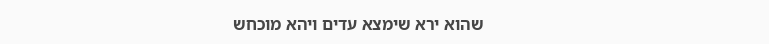שהוא ירא שימצא עדים ויהא מוכחש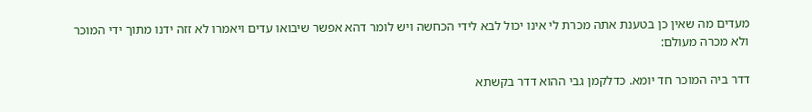מעדים מה שאין כן בטענת אתה מכרת לי אינו יכול לבא לידי הכחשה ויש לומר דהא אפשר שיבואו עדים ויאמרו לא זזה ידנו מתוך ידי המוכר ולא מכרה מעולם:

דדר ביה המוכר חד יומא. כדלקמן גבי ההוא דדר בקשתא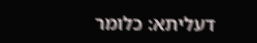דעליתא: כלומר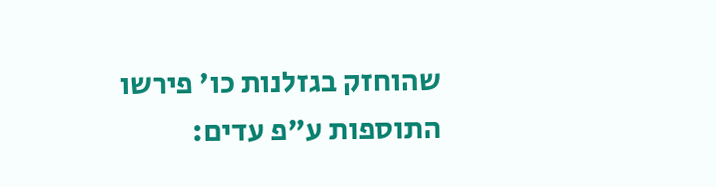שהוחזק בגזלנות כו' פירשו התוספות ע"פ עדים: